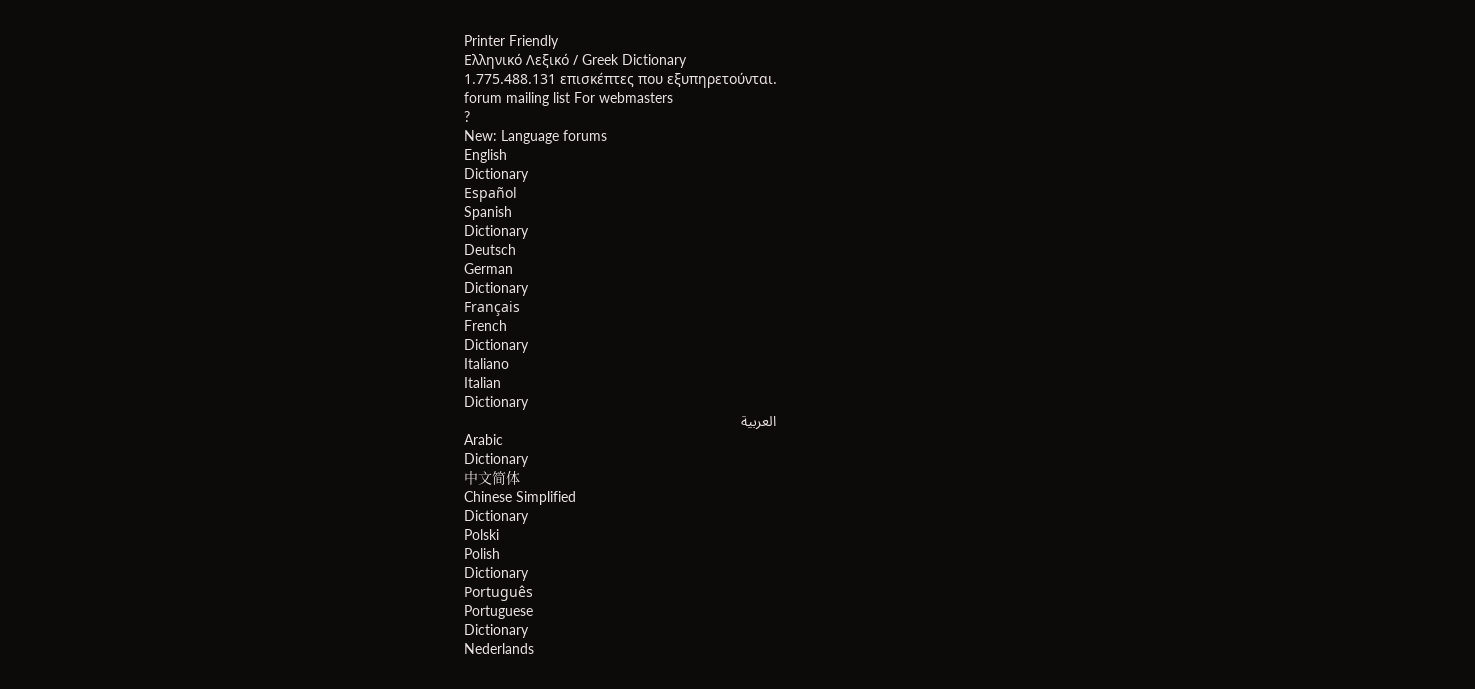Printer Friendly
Ελληνικό Λεξικό / Greek Dictionary
1.775.488.131 επισκέπτες που εξυπηρετούνται.
forum mailing list For webmasters
?
New: Language forums
English
Dictionary
Español
Spanish
Dictionary
Deutsch
German
Dictionary
Français
French
Dictionary
Italiano
Italian
Dictionary
العربية
Arabic
Dictionary
中文简体
Chinese Simplified
Dictionary
Polski
Polish
Dictionary
Português
Portuguese
Dictionary
Nederlands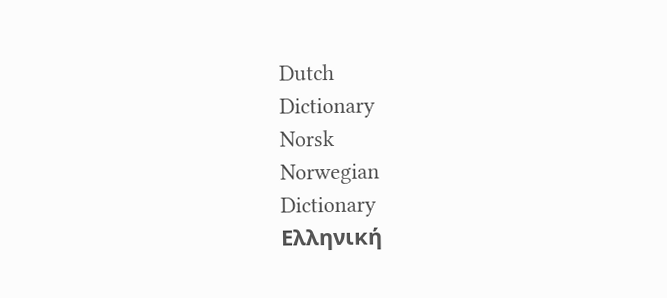Dutch
Dictionary
Norsk
Norwegian
Dictionary
Ελληνική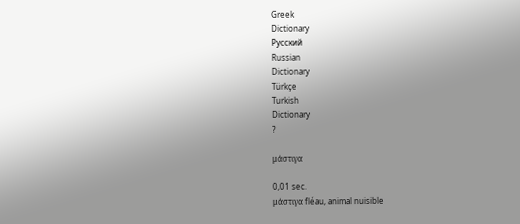Greek
Dictionary
Русский
Russian
Dictionary
Türkçe
Turkish
Dictionary
?

μάστιγα

0,01 sec.
μάστιγα fléau, animal nuisible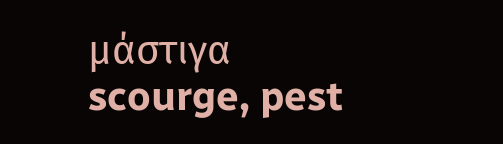μάστιγα scourge, pest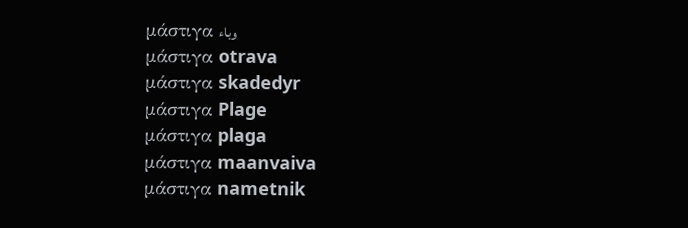μάστιγα وباء
μάστιγα otrava
μάστιγα skadedyr
μάστιγα Plage
μάστιγα plaga
μάστιγα maanvaiva
μάστιγα nametnik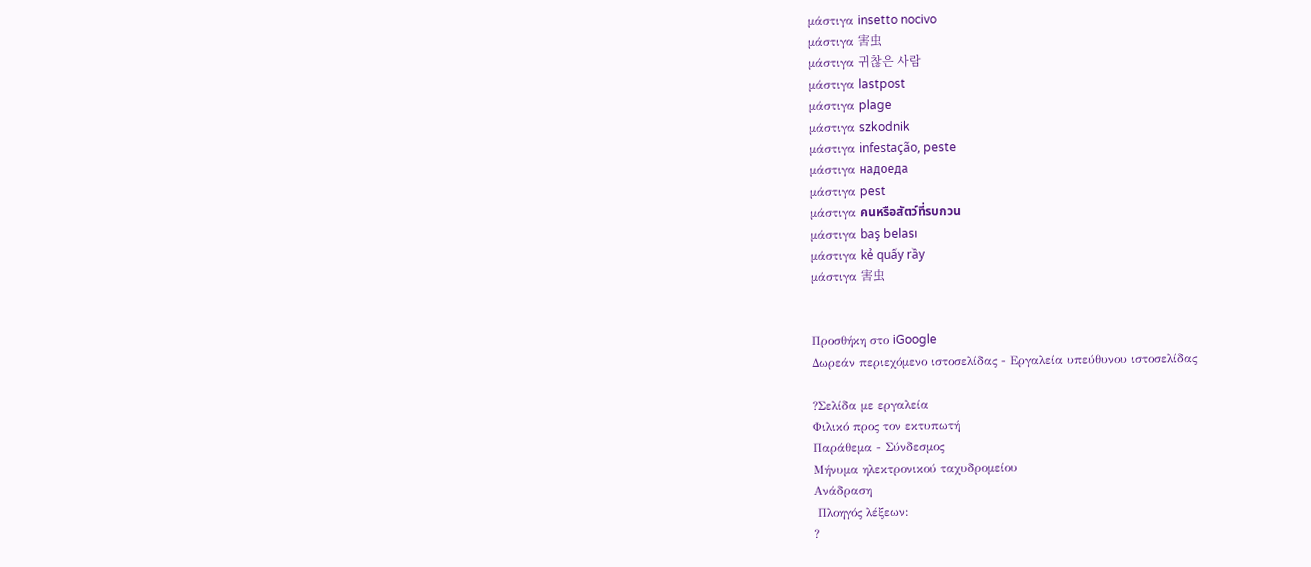μάστιγα insetto nocivo
μάστιγα 害虫
μάστιγα 귀찮은 사람
μάστιγα lastpost
μάστιγα plage
μάστιγα szkodnik
μάστιγα infestação, peste
μάστιγα надоеда
μάστιγα pest
μάστιγα คนหรือสัตว์ที่รบกวน
μάστιγα baş belası
μάστιγα kẻ quấy rầy
μάστιγα 害虫


Προσθήκη στο iGoogle
Δωρεάν περιεχόμενο ιστοσελίδας - Εργαλεία υπεύθυνου ιστοσελίδας

?Σελίδα με εργαλεία
Φιλικό προς τον εκτυπωτή
Παράθεμα - Σύνδεσμος
Μήνυμα ηλεκτρονικού ταχυδρομείου
Ανάδραση
 Πλοηγός λέξεων:
?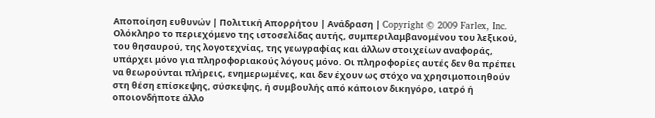Αποποίηση ευθυνών | Πολιτική Απορρήτου | Ανάδραση | Copyright © 2009 Farlex, Inc.
Ολόκληρο το περιεχόμενο της ιστοσελίδας αυτής, συμπεριλαμβανομένου του λεξικού, του θησαυρού, της λογοτεχνίας, της γεωγραφίας και άλλων στοιχείων αναφοράς, υπάρχει μόνο για πληροφοριακούς λόγους μόνο. Οι πληροφορίες αυτές δεν θα πρέπει να θεωρούνται πλήρεις, ενημερωμένες, και δεν έχουν ως στόχο να χρησιμοποιηθούν στη θέση επίσκεψης, σύσκεψης, ή συμβουλής από κάποιον δικηγόρο, ιατρό ή οποιονδήποτε άλλο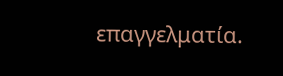επαγγελματία.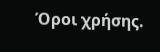Όροι χρήσης.